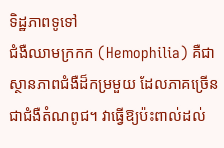ទិដ្ឋភាពទូទៅ
ជំងឺឈាមក្រកក (Hemophilia) គឺជាស្ថានភាពជំងឺដ៏កម្រមួយ ដែលភាគច្រើនជាជំងឺតំណពូជ។ វាធ្វើឱ្យប៉ះពាល់ដល់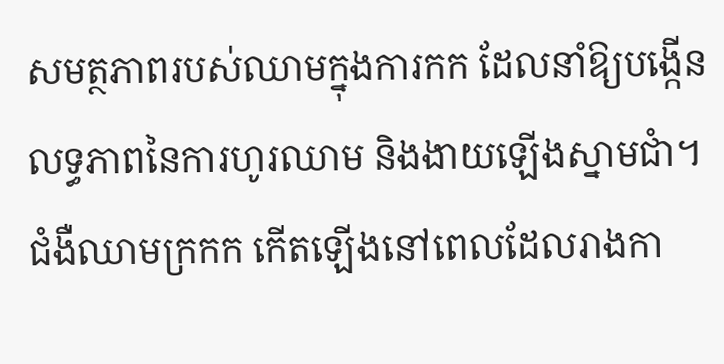សមត្ថភាពរបស់ឈាមក្នុងការកក ដែលនាំឱ្យបង្កើនលទ្ធភាពនៃការហូរឈាម និងងាយឡើងស្នាមជាំ។
ជំងឺឈាមក្រកក កើតឡើងនៅពេលដែលរាងកា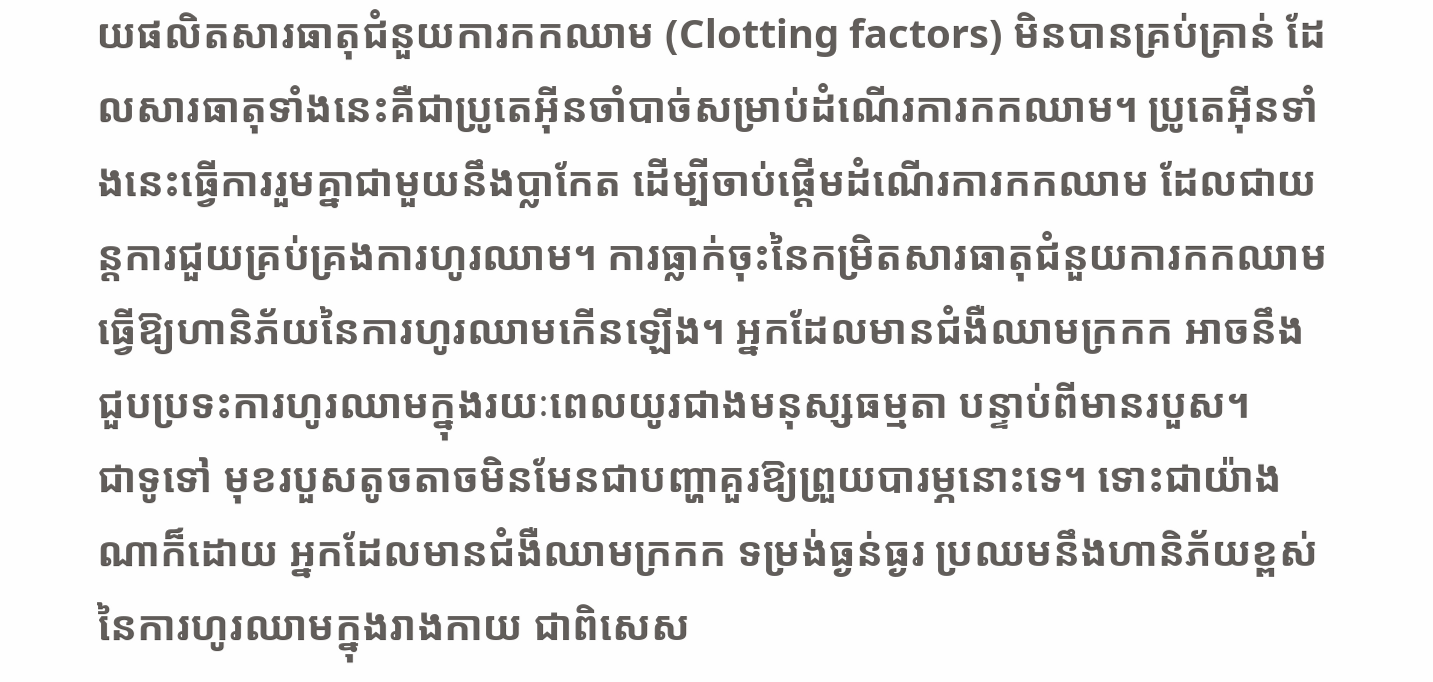យផលិតសារធាតុជំនួយការកកឈាម (Clotting factors) មិនបានគ្រប់គ្រាន់ ដែលសារធាតុទាំងនេះគឺជាប្រូតេអ៊ីនចាំបាច់សម្រាប់ដំណើរការកកឈាម។ ប្រូតេអ៊ីនទាំងនេះធ្វើការរួមគ្នាជាមួយនឹងប្លាកែត ដើម្បីចាប់ផ្តើមដំណើរការកកឈាម ដែលជាយន្តការជួយគ្រប់គ្រងការហូរឈាម។ ការធ្លាក់ចុះនៃកម្រិតសារធាតុជំនួយការកកឈាម ធ្វើឱ្យហានិភ័យនៃការហូរឈាមកើនឡើង។ អ្នកដែលមានជំងឺឈាមក្រកក អាចនឹងជួបប្រទះការហូរឈាមក្នុងរយៈពេលយូរជាងមនុស្សធម្មតា បន្ទាប់ពីមានរបួស។
ជាទូទៅ មុខរបួសតូចតាចមិនមែនជាបញ្ហាគួរឱ្យព្រួយបារម្ភនោះទេ។ ទោះជាយ៉ាងណាក៏ដោយ អ្នកដែលមានជំងឺឈាមក្រកក ទម្រង់ធ្ងន់ធ្ងរ ប្រឈមនឹងហានិភ័យខ្ពស់នៃការហូរឈាមក្នុងរាងកាយ ជាពិសេស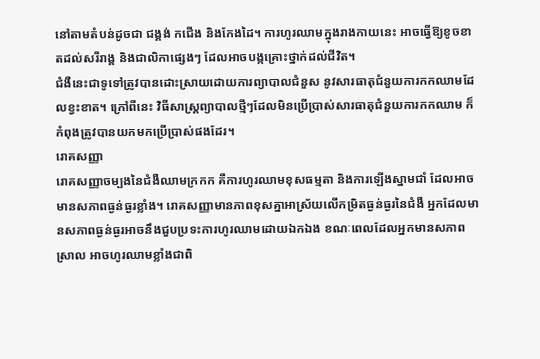នៅតាមតំបន់ដូចជា ជង្គង់ កជើង និងកែងដៃ។ ការហូរឈាមក្នុងរាងកាយនេះ អាចធ្វើឱ្យខូចខាតដល់សរីរាង្គ និងជាលិកាផ្សេងៗ ដែលអាចបង្កគ្រោះថ្នាក់ដល់ជីវិត។
ជំងឺនេះជាទូទៅត្រូវបានដោះស្រាយដោយការព្យាបាលជំនួស នូវសារធាតុជំនួយការកកឈាមដែលខ្វះខាត។ ក្រៅពីនេះ វិធីសាស្ត្រព្យាបាលថ្មីៗដែលមិនប្រើប្រាស់សារធាតុជំនួយការកកឈាម ក៏កំពុងត្រូវបានយកមកប្រើប្រាស់ផងដែរ។
រោគសញ្ញា
រោគសញ្ញាចម្បងនៃជំងឺឈាមក្រកក គឺការហូរឈាមខុសធម្មតា និងការឡើងស្នាមជាំ ដែលអាចមានសភាពធ្ងន់ធ្ងរខ្លាំង។ រោគសញ្ញាមានភាពខុសគ្នាអាស្រ័យលើកម្រិតធ្ងន់ធ្ងរនៃជំងឺ អ្នកដែលមានសភាពធ្ងន់ធ្ងរអាចនឹងជួបប្រទះការហូរឈាមដោយឯកឯង ខណៈពេលដែលអ្នកមានសភាពស្រាល អាចហូរឈាមខ្លាំងជាពិ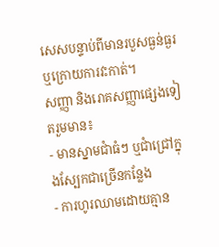សេសបន្ទាប់ពីមានរបួសធ្ងន់ធ្ងរ ឬក្រោយការវះកាត់។
សញ្ញា និងរោគសញ្ញាផ្សេងទៀតរួមមាន៖
- មានស្នាមជាំធំៗ ឬជាំជ្រៅក្នុងស្បែកជាច្រើនកន្លែង
- ការហូរឈាមដោយគ្មាន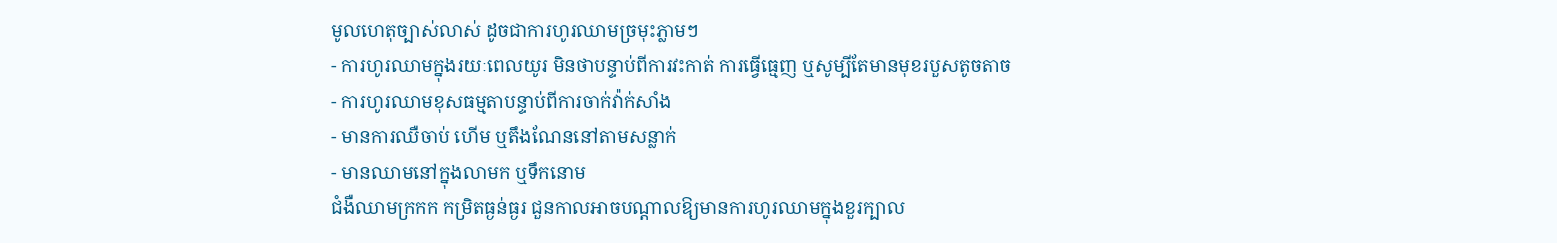មូលហេតុច្បាស់លាស់ ដូចជាការហូរឈាមច្រមុះភ្លាមៗ
- ការហូរឈាមក្នុងរយៈពេលយូរ មិនថាបន្ទាប់ពីការវះកាត់ ការធ្វើធ្មេញ ឬសូម្បីតែមានមុខរបួសតូចតាច
- ការហូរឈាមខុសធម្មតាបន្ទាប់ពីការចាក់វ៉ាក់សាំង
- មានការឈឺចាប់ ហើម ឬតឹងណែននៅតាមសន្លាក់
- មានឈាមនៅក្នុងលាមក ឬទឹកនោម
ជំងឺឈាមក្រកក កម្រិតធ្ងន់ធ្ងរ ជួនកាលអាចបណ្តាលឱ្យមានការហូរឈាមក្នុងខួរក្បាល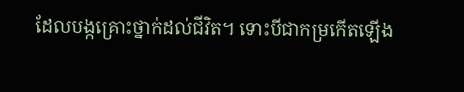ដែលបង្កគ្រោះថ្នាក់ដល់ជីវិត។ ទោះបីជាកម្រកើតឡើង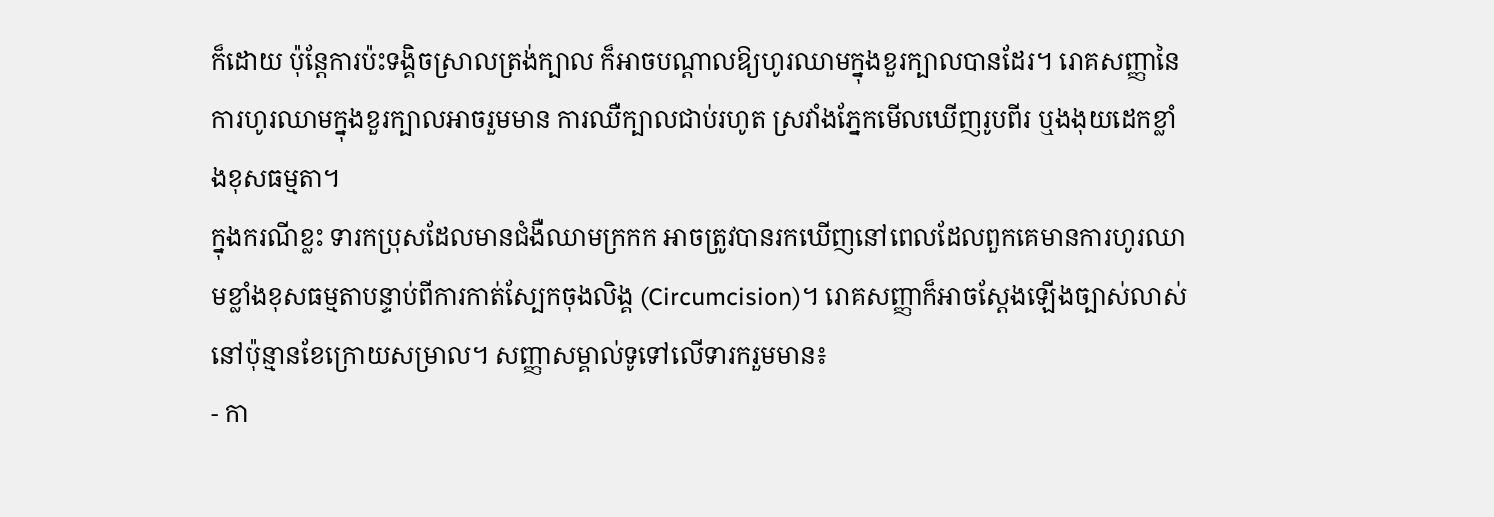ក៏ដោយ ប៉ុន្តែការប៉ះទង្គិចស្រាលត្រង់ក្បាល ក៏អាចបណ្តាលឱ្យហូរឈាមក្នុងខួរក្បាលបានដែរ។ រោគសញ្ញានៃការហូរឈាមក្នុងខួរក្បាលអាចរួមមាន ការឈឺក្បាលជាប់រហូត ស្រវាំងភ្នែកមើលឃើញរូបពីរ ឬងងុយដេកខ្លាំងខុសធម្មតា។
ក្នុងករណីខ្លះ ទារកប្រុសដែលមានជំងឺឈាមក្រកក អាចត្រូវបានរកឃើញនៅពេលដែលពួកគេមានការហូរឈាមខ្លាំងខុសធម្មតាបន្ទាប់ពីការកាត់ស្បែកចុងលិង្គ (Circumcision)។ រោគសញ្ញាក៏អាចស្តែងឡើងច្បាស់លាស់នៅប៉ុន្មានខែក្រោយសម្រាល។ សញ្ញាសម្គាល់ទូទៅលើទារករួមមាន៖
- កា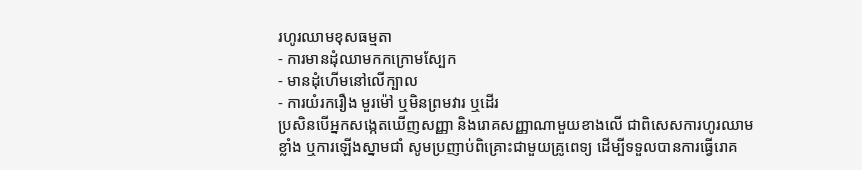រហូរឈាមខុសធម្មតា
- ការមានដុំឈាមកកក្រោមស្បែក
- មានដុំហើមនៅលើក្បាល
- ការយំរករឿង មួរម៉ៅ ឬមិនព្រមវារ ឬដើរ
ប្រសិនបើអ្នកសង្កេតឃើញសញ្ញា និងរោគសញ្ញាណាមួយខាងលើ ជាពិសេសការហូរឈាមខ្លាំង ឬការឡើងស្នាមជាំ សូមប្រញាប់ពិគ្រោះជាមួយគ្រូពេទ្យ ដើម្បីទទួលបានការធ្វើរោគ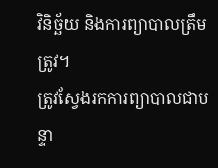វិនិច្ឆ័យ និងការព្យាបាលត្រឹមត្រូវ។
ត្រូវស្វែងរកការព្យាបាលជាបន្ទា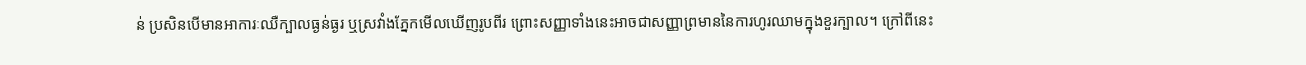ន់ ប្រសិនបើមានអាការៈឈឺក្បាលធ្ងន់ធ្ងរ ឬស្រវាំងភ្នែកមើលឃើញរូបពីរ ព្រោះសញ្ញាទាំងនេះអាចជាសញ្ញាព្រមាននៃការហូរឈាមក្នុងខួរក្បាល។ ក្រៅពីនេះ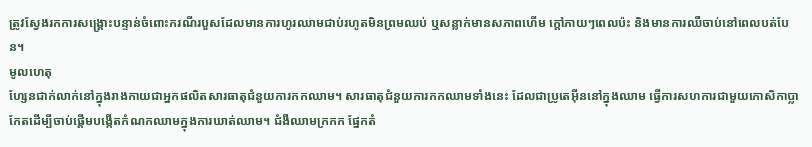ត្រូវស្វែងរកការសង្គ្រោះបន្ទាន់ចំពោះករណីរបួសដែលមានការហូរឈាមជាប់រហូតមិនព្រមឈប់ ឬសន្លាក់មានសភាពហើម ក្តៅភាយៗពេលប៉ះ និងមានការឈឺចាប់នៅពេលបត់បែន។
មូលហេតុ
ហ្សែនជាក់លាក់នៅក្នុងរាងកាយជាអ្នកផលិតសារធាតុជំនួយការកកឈាម។ សារធាតុជំនួយការកកឈាមទាំងនេះ ដែលជាប្រូតេអ៊ីននៅក្នុងឈាម ធ្វើការសហការជាមួយកោសិកាប្លាកែតដើម្បីចាប់ផ្តើមបង្កើតកំណកឈាមក្នុងការឃាត់ឈាម។ ជំងឺឈាមក្រកក ផ្នែកតំ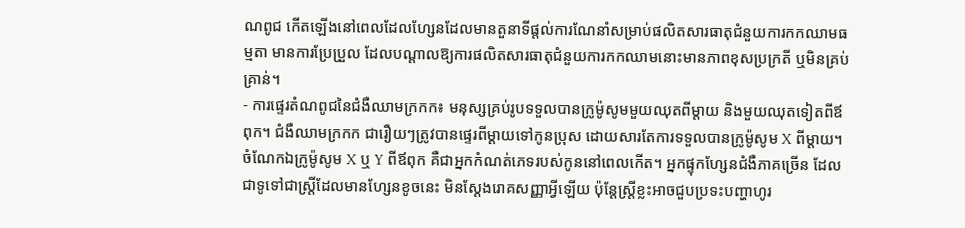ណពូជ កើតឡើងនៅពេលដែលហ្សែនដែលមានតួនាទីផ្តល់ការណែនាំសម្រាប់ផលិតសារធាតុជំនួយការកកឈាមធម្មតា មានការប្រែប្រួល ដែលបណ្តាលឱ្យការផលិតសារធាតុជំនួយការកកឈាមនោះមានភាពខុសប្រក្រតី ឬមិនគ្រប់គ្រាន់។
- ការផ្ទេរតំណពូជនៃជំងឺឈាមក្រកក៖ មនុស្សគ្រប់រូបទទួលបានក្រូម៉ូសូមមួយឈុតពីម្តាយ និងមួយឈុតទៀតពីឪពុក។ ជំងឺឈាមក្រកក ជារឿយៗត្រូវបានផ្ទេរពីម្តាយទៅកូនប្រុស ដោយសារតែការទទួលបានក្រូម៉ូសូម X ពីម្តាយ។ ចំណែកឯក្រូម៉ូសូម X ឬ Y ពីឪពុក គឺជាអ្នកកំណត់ភេទរបស់កូននៅពេលកើត។ អ្នកផ្ទុកហ្សែនជំងឺភាគច្រើន ដែលជាទូទៅជាស្ត្រីដែលមានហ្សែនខូចនេះ មិនស្តែងរោគសញ្ញាអ្វីឡើយ ប៉ុន្តែស្ត្រីខ្លះអាចជួបប្រទះបញ្ហាហូរ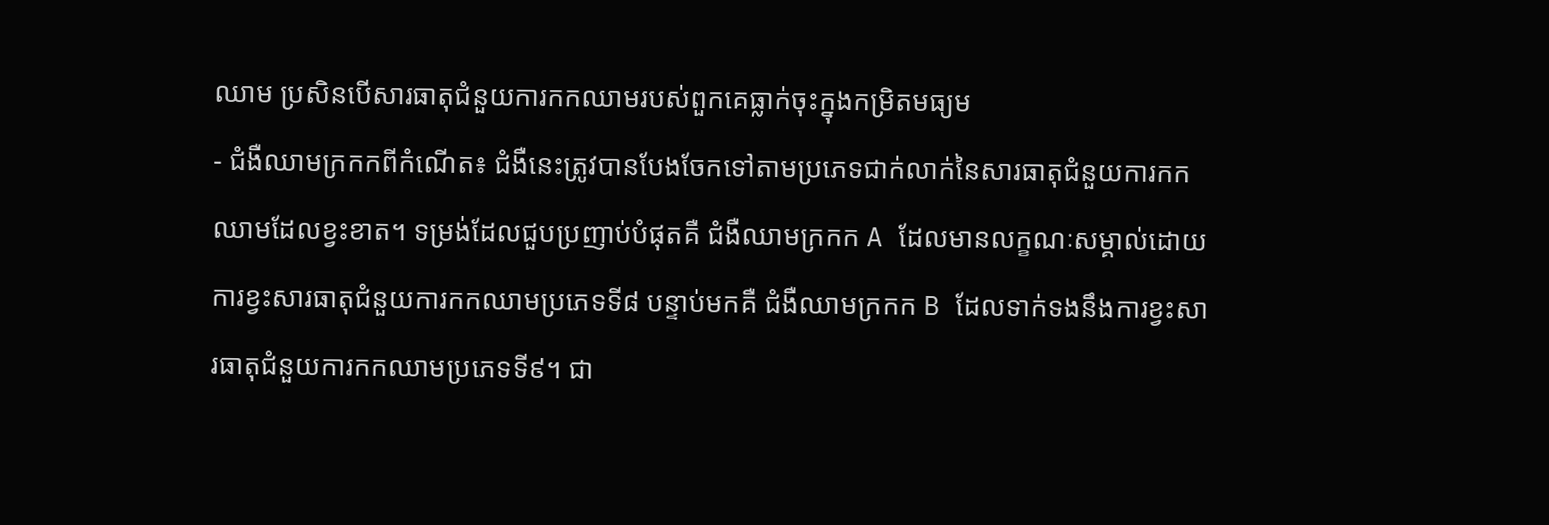ឈាម ប្រសិនបើសារធាតុជំនួយការកកឈាមរបស់ពួកគេធ្លាក់ចុះក្នុងកម្រិតមធ្យម
- ជំងឺឈាមក្រកកពីកំណើត៖ ជំងឺនេះត្រូវបានបែងចែកទៅតាមប្រភេទជាក់លាក់នៃសារធាតុជំនួយការកកឈាមដែលខ្វះខាត។ ទម្រង់ដែលជួបប្រញាប់បំផុតគឺ ជំងឺឈាមក្រកក A ដែលមានលក្ខណៈសម្គាល់ដោយការខ្វះសារធាតុជំនួយការកកឈាមប្រភេទទី៨ បន្ទាប់មកគឺ ជំងឺឈាមក្រកក B ដែលទាក់ទងនឹងការខ្វះសារធាតុជំនួយការកកឈាមប្រភេទទី៩។ ជា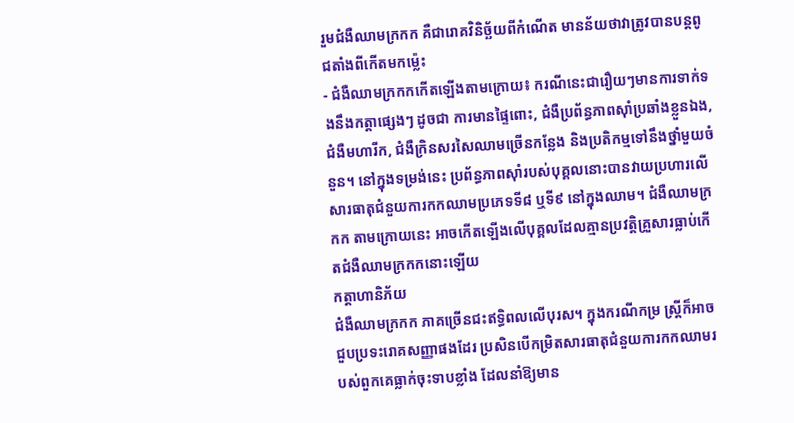រួមជំងឺឈាមក្រកក គឺជារោគវិនិច្ឆ័យពីកំណើត មានន័យថាវាត្រូវបានបន្តពូជតាំងពីកើតមកម្ល៉េះ
- ជំងឺឈាមក្រកកកើតឡើងតាមក្រោយ៖ ករណីនេះជារឿយៗមានការទាក់ទងនឹងកត្តាផ្សេងៗ ដូចជា ការមានផ្ទៃពោះ, ជំងឺប្រព័ន្ធភាពស៊ាំប្រឆាំងខ្លួនឯង, ជំងឺមហារីក, ជំងឺក្រិនសរសៃឈាមច្រើនកន្លែង និងប្រតិកម្មទៅនឹងថ្នាំមួយចំនួន។ នៅក្នុងទម្រង់នេះ ប្រព័ន្ធភាពស៊ាំរបស់បុគ្គលនោះបានវាយប្រហារលើសារធាតុជំនួយការកកឈាមប្រភេទទី៨ ឬទី៩ នៅក្នុងឈាម។ ជំងឺឈាមក្រកក តាមក្រោយនេះ អាចកើតឡើងលើបុគ្គលដែលគ្មានប្រវត្តិគ្រួសារធ្លាប់កើតជំងឺឈាមក្រកកនោះឡើយ
កត្តាហានិភ័យ
ជំងឺឈាមក្រកក ភាគច្រើនជះឥទ្ធិពលលើបុរស។ ក្នុងករណីកម្រ ស្ត្រីក៏អាចជួបប្រទះរោគសញ្ញាផងដែរ ប្រសិនបើកម្រិតសារធាតុជំនួយការកកឈាមរបស់ពួកគេធ្លាក់ចុះទាបខ្លាំង ដែលនាំឱ្យមាន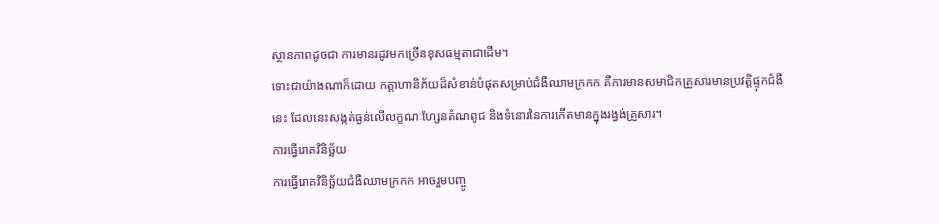ស្ថានភាពដូចជា ការមានរដូវមកច្រើនខុសធម្មតាជាដើម។
ទោះជាយ៉ាងណាក៏ដោយ កត្តាហានិភ័យដ៏សំខាន់បំផុតសម្រាប់ជំងឺឈាមក្រកក គឺការមានសមាជិកគ្រួសារមានប្រវត្តិផ្ទុកជំងឺនេះ ដែលនេះសង្កត់ធ្ងន់លើលក្ខណៈហ្សែនតំណពូជ និងទំនោរនៃការកើតមានក្នុងរង្វង់គ្រួសារ។
ការធ្វើរោគវិនិច្ឆ័យ
ការធ្វើរោគវិនិច្ឆ័យជំងឺឈាមក្រកក អាចរួមបញ្ចូ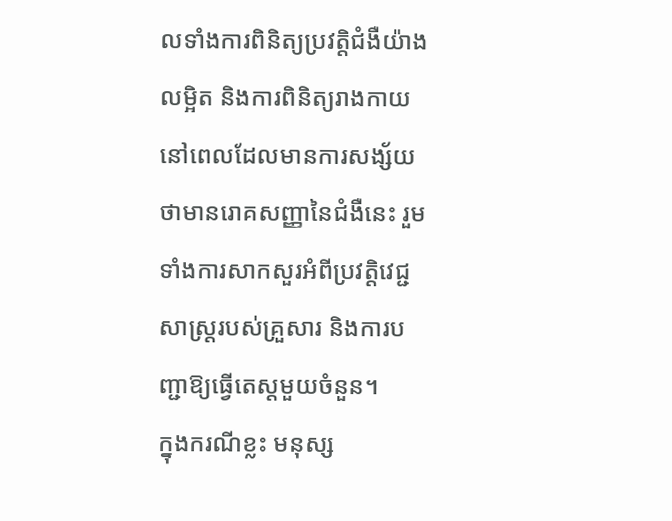លទាំងការពិនិត្យប្រវត្តិជំងឺយ៉ាងលម្អិត និងការពិនិត្យរាងកាយ នៅពេលដែលមានការសង្ស័យថាមានរោគសញ្ញានៃជំងឺនេះ រួមទាំងការសាកសួរអំពីប្រវត្តិវេជ្ជសាស្ត្ររបស់គ្រួសារ និងការបញ្ជាឱ្យធ្វើតេស្តមួយចំនួន។
ក្នុងករណីខ្លះ មនុស្ស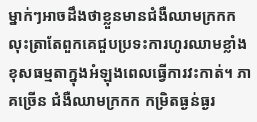ម្នាក់ៗអាចដឹងថាខ្លួនមានជំងឺឈាមក្រកក លុះត្រាតែពួកគេជួបប្រទះការហូរឈាមខ្លាំងខុសធម្មតាក្នុងអំឡុងពេលធ្វើការវះកាត់។ ភាគច្រើន ជំងឺឈាមក្រកក កម្រិតធ្ងន់ធ្ងរ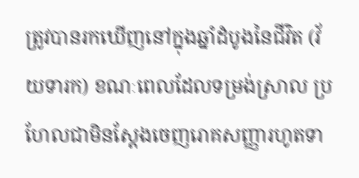ត្រូវបានរកឃើញនៅក្នុងឆ្នាំដំបូងនៃជីវិត (វ័យទារក) ខណៈពេលដែលទម្រង់ស្រាល ប្រហែលជាមិនស្តែងចេញរោគសញ្ញារហូតទា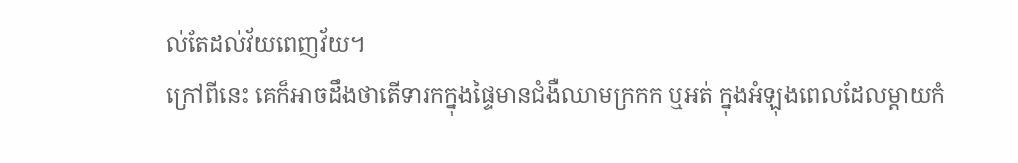ល់តែដល់វ័យពេញវ័យ។
ក្រៅពីនេះ គេក៏អាចដឹងថាតើទារកក្នុងផ្ទៃមានជំងឺឈាមក្រកក ឬអត់ ក្នុងអំឡុងពេលដែលម្តាយកំ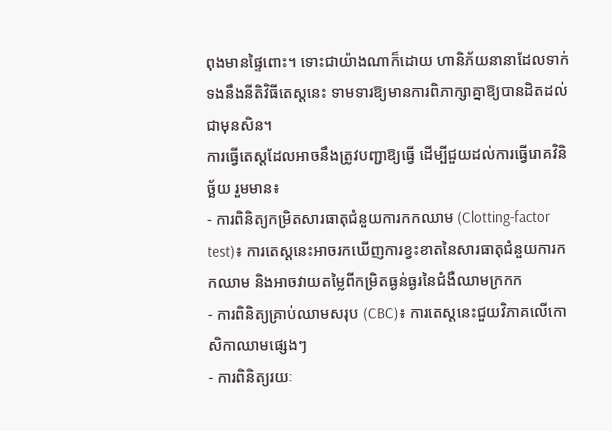ពុងមានផ្ទៃពោះ។ ទោះជាយ៉ាងណាក៏ដោយ ហានិភ័យនានាដែលទាក់ទងនឹងនីតិវិធីតេស្តនេះ ទាមទារឱ្យមានការពិភាក្សាគ្នាឱ្យបានដិតដល់ជាមុនសិន។
ការធ្វើតេស្តដែលអាចនឹងត្រូវបញ្ជាឱ្យធ្វើ ដើម្បីជួយដល់ការធ្វើរោគវិនិច្ឆ័យ រួមមាន៖
- ការពិនិត្យកម្រិតសារធាតុជំនួយការកកឈាម (Clotting-factor test)៖ ការតេស្តនេះអាចរកឃើញការខ្វះខាតនៃសារធាតុជំនួយការកកឈាម និងអាចវាយតម្លៃពីកម្រិតធ្ងន់ធ្ងរនៃជំងឺឈាមក្រកក
- ការពិនិត្យគ្រាប់ឈាមសរុប (CBC)៖ ការតេស្តនេះជួយវិភាគលើកោសិកាឈាមផ្សេងៗ
- ការពិនិត្យរយៈ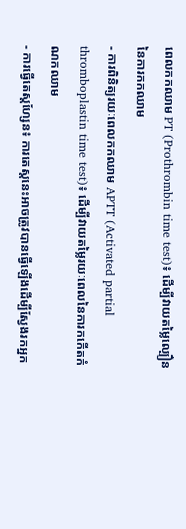ពេលកកឈាម PT (Prothrombin time test)៖ ដើម្បីវាយតម្លៃល្បឿននៃការកកឈាម
- ការពិនិត្យរយៈពេលកកឈាម APTT (Activated partial thromboplastin time test)៖ ដើម្បីវាយតម្លៃរយៈពេលនៃការកកើតកំណកឈាម
- ការធ្វើតេស្តហ្សែន៖ ការតេស្តនេះអាចត្រូវបានធ្វើឡើងដើម្បីស្វែងរកអ្នក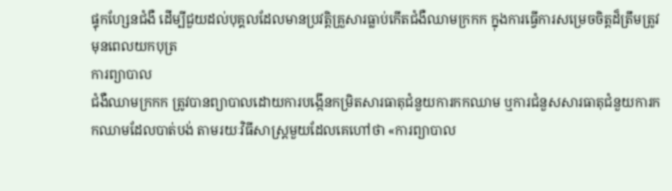ផ្ទុកហ្សែនជំងឺ ដើម្បីជួយដល់បុគ្គលដែលមានប្រវត្តិគ្រួសារធ្លាប់កើតជំងឺឈាមក្រកក ក្នុងការធ្វើការសម្រេចចិត្តដ៏ត្រឹមត្រូវមុនពេលយកបុត្រ
ការព្យាបាល
ជំងឺឈាមក្រកក ត្រូវបានព្យាបាលដោយការបង្កើនកម្រិតសារធាតុជំនួយការកកឈាម ឬការជំនួសសារធាតុជំនួយការកកឈាមដែលបាត់បង់ តាមរយៈវិធីសាស្ត្រមួយដែលគេហៅថា «ការព្យាបាល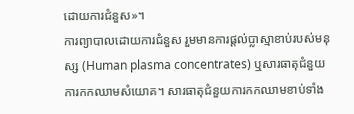ដោយការជំនួស»។
ការព្យាបាលដោយការជំនួស រួមមានការផ្តល់ប្លាស្មាខាប់របស់មនុស្ស (Human plasma concentrates) ឬសារធាតុជំនួយការកកឈាមសំយោគ។ សារធាតុជំនួយការកកឈាមខាប់ទាំង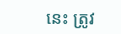នេះ ត្រូវ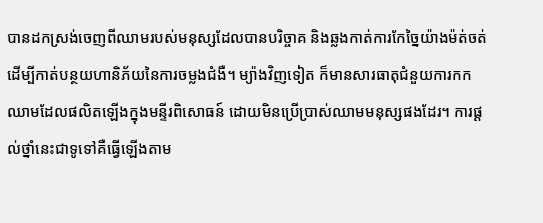បានដកស្រង់ចេញពីឈាមរបស់មនុស្សដែលបានបរិច្ចាគ និងឆ្លងកាត់ការកែច្នៃយ៉ាងម៉ត់ចត់ ដើម្បីកាត់បន្ថយហានិភ័យនៃការចម្លងជំងឺ។ ម្យ៉ាងវិញទៀត ក៏មានសារធាតុជំនួយការកកឈាមដែលផលិតឡើងក្នុងមន្ទីរពិសោធន៍ ដោយមិនប្រើប្រាស់ឈាមមនុស្សផងដែរ។ ការផ្តល់ថ្នាំនេះជាទូទៅគឺធ្វើឡើងតាម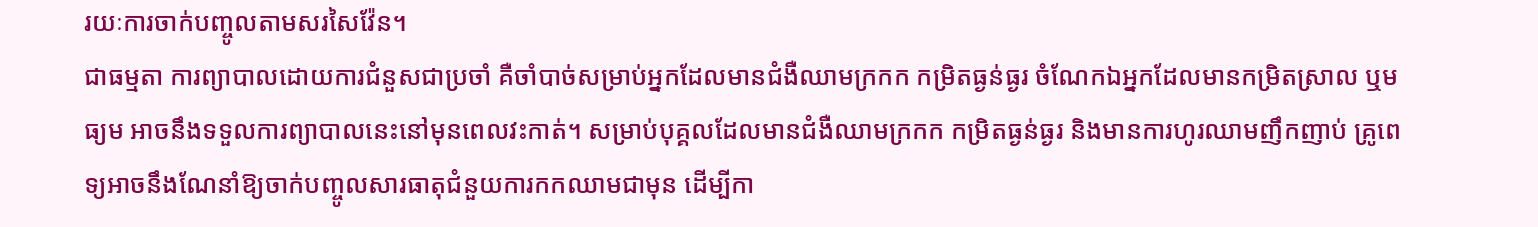រយៈការចាក់បញ្ចូលតាមសរសៃវ៉ែន។
ជាធម្មតា ការព្យាបាលដោយការជំនួសជាប្រចាំ គឺចាំបាច់សម្រាប់អ្នកដែលមានជំងឺឈាមក្រកក កម្រិតធ្ងន់ធ្ងរ ចំណែកឯអ្នកដែលមានកម្រិតស្រាល ឬមធ្យម អាចនឹងទទួលការព្យាបាលនេះនៅមុនពេលវះកាត់។ សម្រាប់បុគ្គលដែលមានជំងឺឈាមក្រកក កម្រិតធ្ងន់ធ្ងរ និងមានការហូរឈាមញឹកញាប់ គ្រូពេទ្យអាចនឹងណែនាំឱ្យចាក់បញ្ចូលសារធាតុជំនួយការកកឈាមជាមុន ដើម្បីកា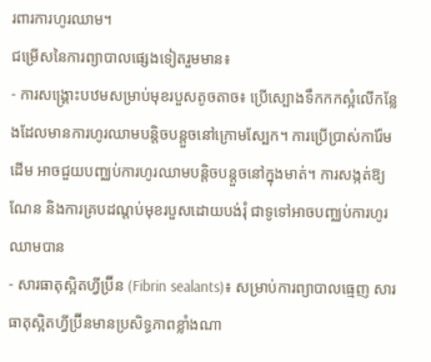រពារការហូរឈាម។
ជម្រើសនៃការព្យាបាលផ្សេងទៀតរួមមាន៖
- ការសង្គ្រោះបឋមសម្រាប់មុខរបួសតូចតាច៖ ប្រើស្បោងទឹកកកស្អំលើកន្លែងដែលមានការហូរឈាមបន្តិចបន្តួចនៅក្រោមស្បែក។ ការប្រើប្រាស់ការ៉ែមដើម អាចជួយបញ្ឈប់ការហូរឈាមបន្តិចបន្តួចនៅក្នុងមាត់។ ការសង្កត់ឱ្យណែន និងការគ្របដណ្តប់មុខរបួសដោយបង់រុំ ជាទូទៅអាចបញ្ឈប់ការហូរឈាមបាន
- សារធាតុស្អិតហ្វីប្រ៊ីន (Fibrin sealants)៖ សម្រាប់ការព្យាបាលធ្មេញ សារធាតុស្អិតហ្វីប្រ៊ីនមានប្រសិទ្ធភាពខ្លាំងណា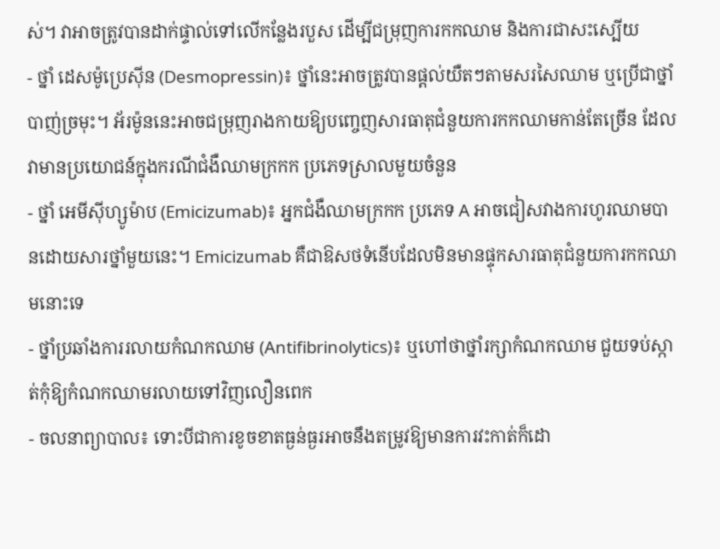ស់។ វាអាចត្រូវបានដាក់ផ្ទាល់ទៅលើកន្លែងរបួស ដើម្បីជម្រុញការកកឈាម និងការជាសះស្បើយ
- ថ្នាំ ដេសម៉ូប្រេស៊ីន (Desmopressin)៖ ថ្នាំនេះអាចត្រូវបានផ្តល់យឺតៗតាមសរសៃឈាម ឬប្រើជាថ្នាំបាញ់ច្រមុះ។ អ័រម៉ូននេះអាចជម្រុញរាងកាយឱ្យបញ្ចេញសារធាតុជំនួយការកកឈាមកាន់តែច្រើន ដែលវាមានប្រយោជន៍ក្នុងករណីជំងឺឈាមក្រកក ប្រភេទស្រាលមួយចំនួន
- ថ្នាំ អេមីស៊ីហ្សូម៉ាប (Emicizumab)៖ អ្នកជំងឺឈាមក្រកក ប្រភេទ A អាចជៀសវាងការហូរឈាមបានដោយសារថ្នាំមួយនេះ។ Emicizumab គឺជាឱសថទំនើបដែលមិនមានផ្ទុកសារធាតុជំនួយការកកឈាមនោះទេ
- ថ្នាំប្រឆាំងការរលាយកំណកឈាម (Antifibrinolytics)៖ ឬហៅថាថ្នាំរក្សាកំណកឈាម ជួយទប់ស្កាត់កុំឱ្យកំណកឈាមរលាយទៅវិញលឿនពេក
- ចលនាព្យាបាល៖ ទោះបីជាការខូចខាតធ្ងន់ធ្ងរអាចនឹងតម្រូវឱ្យមានការវះកាត់ក៏ដោ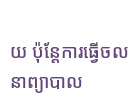យ ប៉ុន្តែការធ្វើចលនាព្យាបាល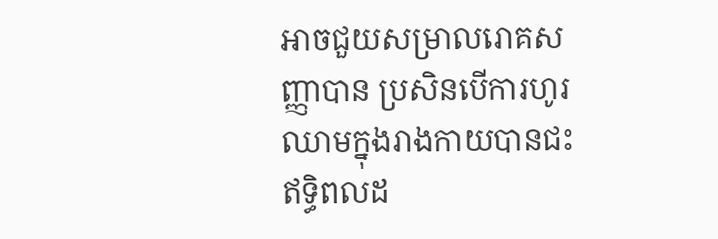អាចជួយសម្រាលរោគសញ្ញាបាន ប្រសិនបើការហូរឈាមក្នុងរាងកាយបានជះឥទ្ធិពលដ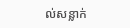ល់សន្លាក់